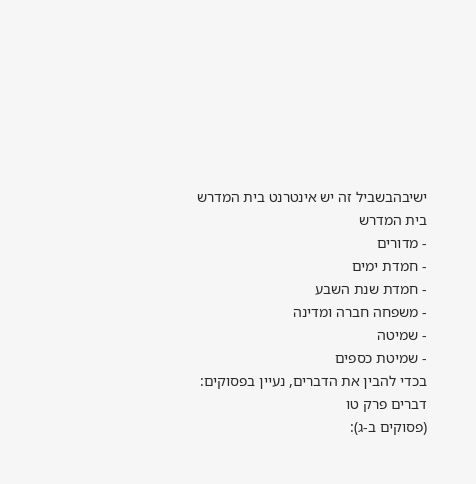ישיבהבשביל זה יש אינטרנט בית המדרש
בית המדרש
- מדורים
- חמדת ימים
- חמדת שנת השבע
- משפחה חברה ומדינה
- שמיטה
- שמיטת כספים
בכדי להבין את הדברים, נעיין בפסוקים:
דברים פרק טו
(פסוקים ב-ג):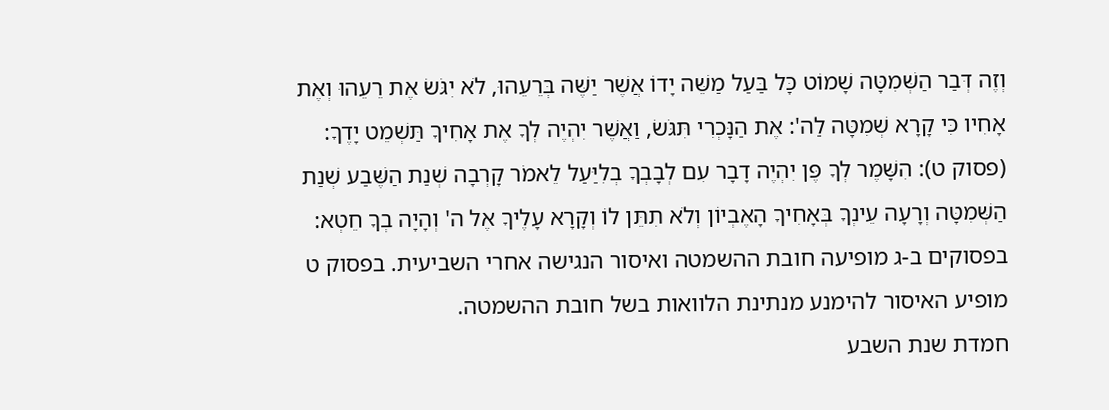וְזֶה דְּבַר הַשְּׁמִטָּה שָׁמוֹט כָּל בַּעַל מַשֵּׁה יָדוֹ אֲשֶׁר יַשֶּׁה בְּרֵעֵהוּ, לֹא יִגֹּשׂ אֶת רֵעֵהוּ וְאֶת אָחִיו כִּי קָרָא שְׁמִטָּה לַה': אֶת הַנָּכְרִי תִּגֹּשׂ, וַאֲשֶׁר יִהְיֶה לְךָ אֶת אָחִיךָ תַּשְׁמֵט יָדֶךָ:
(פסוק ט): הִשָּׁמֶר לְךָ פֶּן יִהְיֶה דָבָר עִם לְבָבְךָ בְלִיַּעַל לֵאמֹר קָרְבָה שְׁנַת הַשֶּׁבַע שְׁנַת הַשְּׁמִטָּה וְרָעָה עֵינְךָ בְּאָחִיךָ הָאֶבְיוֹן וְלֹא תִתֵּן לוֹ וְקָרָא עָלֶיךָ אֶל ה' וְהָיָה בְךָ חֵטְא:
בפסוקים ב-ג מופיעה חובת ההשמטה ואיסור הנגישה אחרי השביעית. בפסוק ט מופיע האיסור להימנע מנתינת הלוואות בשל חובת ההשמטה.
חמדת שנת השבע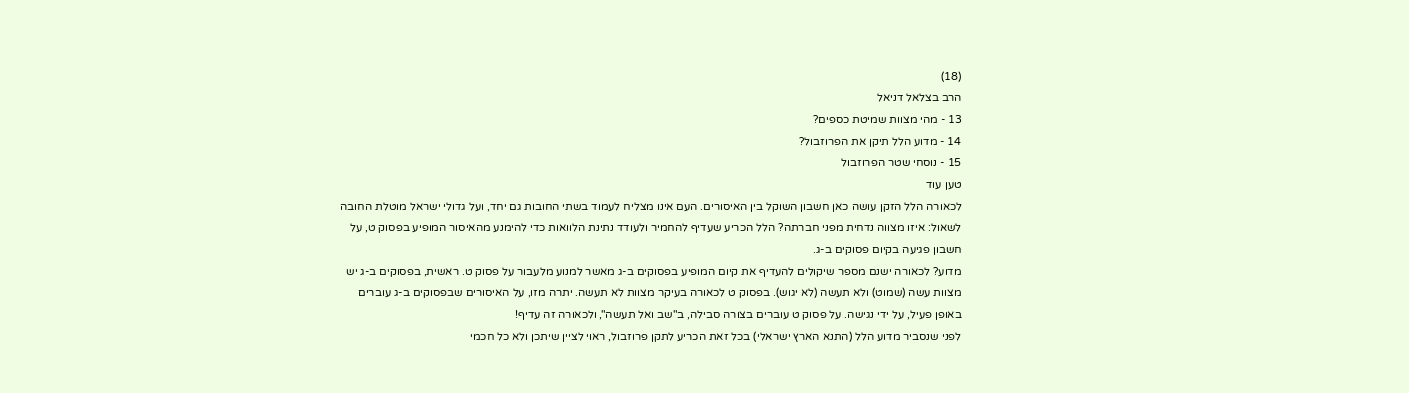(18)
הרב בצלאל דניאל
13 - מהי מצוות שמיטת כספים?
14 - מדוע הלל תיקן את הפרוזבול?
15 - נוסחי שטר הפרוזבול
טען עוד
לכאורה הלל הזקן עושה כאן חשבון השוקל בין האיסורים. העם אינו מצליח לעמוד בשתי החובות גם יחד, ועל גדולי ישראל מוטלת החובה לשאול: איזו מצווה נדחית מפני חברתה? הלל הכריע שעדיף להחמיר ולעודד נתינת הלוואות כדי להימנע מהאיסור המופיע בפסוק ט, על חשבון פגיעה בקיום פסוקים ב-ג.
מדוע? לכאורה ישנם מספר שיקולים להעדיף את קיום המופיע בפסוקים ב-ג מאשר למנוע מלעבור על פסוק ט. ראשית, בפסוקים ב-ג יש מצוות עשה (שמוט) ולא תעשה (לא יגוש). בפסוק ט לכאורה בעיקר מצוות לא תעשה. יתרה מזו, על האיסורים שבפסוקים ב-ג עוברים באופן פעיל, על ידי נגישה. על פסוק ט עוברים בצורה סבילה, ב"שב ואל תעשה", ולכאורה זה עדיף!
לפני שנסביר מדוע הלל (התנא הארץ ישראלי) בכל זאת הכריע לתקן פרוזבול, ראוי לציין שיתכן ולא כל חכמי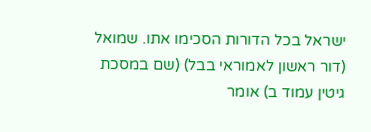ישראל בכל הדורות הסכימו אתו. שמואל (דור ראשון לאמוראי בבל) (שם במסכת גיטין עמוד ב) אומר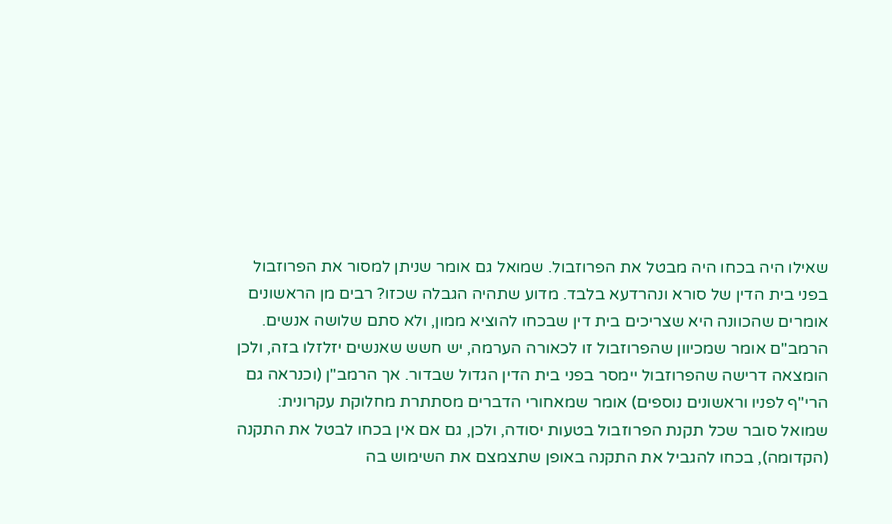שאילו היה בכחו היה מבטל את הפרוזבול. שמואל גם אומר שניתן למסור את הפרוזבול בפני בית הדין של סורא ונהרדעא בלבד. מדוע שתהיה הגבלה שכזו? רבים מן הראשונים אומרים שהכוונה היא שצריכים בית דין שבכחו להוציא ממון, ולא סתם שלושה אנשים. הרמב"ם אומר שמכיוון שהפרוזבול זו לכאורה הערמה, יש חשש שאנשים יזלזלו בזה, ולכן הומצאה דרישה שהפרוזבול יימסר בפני בית הדין הגדול שבדור. אך הרמב"ן (וכנראה גם הרי"ף לפניו וראשונים נוספים) אומר שמאחורי הדברים מסתתרת מחלוקת עקרונית: שמואל סובר שכל תקנת הפרוזבול בטעות יסודה, ולכן, גם אם אין בכחו לבטל את התקנה (הקדומה), בכחו להגביל את התקנה באופן שתצמצם את השימוש בה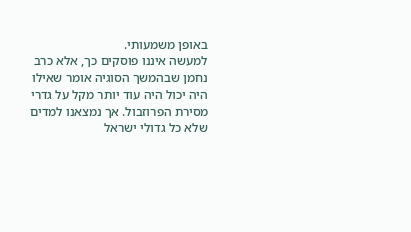באופן משמעותי.
למעשה איננו פוסקים כך, אלא כרב נחמן שבהמשך הסוגיה אומר שאילו היה יכול היה עוד יותר מקל על גדרי מסירת הפרוזבול. אך נמצאנו למדים שלא כל גדולי ישראל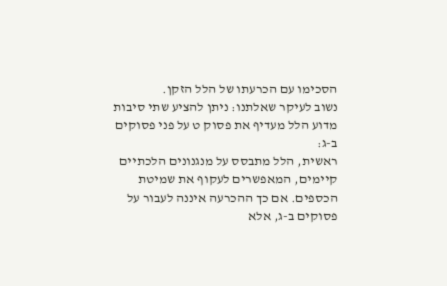הסכימו עם הכרעתו של הלל הזקן.
נשוב לעיקר שאלתנו: ניתן להציע שתי סיבות מדוע הלל מעדיף את פסוק ט על פני פסוקים ב-ג:
ראשית, הלל מתבסס על מנגנונים הלכתיים קיימים, המאפשרים לעקוף את שמיטת הכספים. אם כך ההכרעה איננה לעבור על פסוקים ב-ג, אלא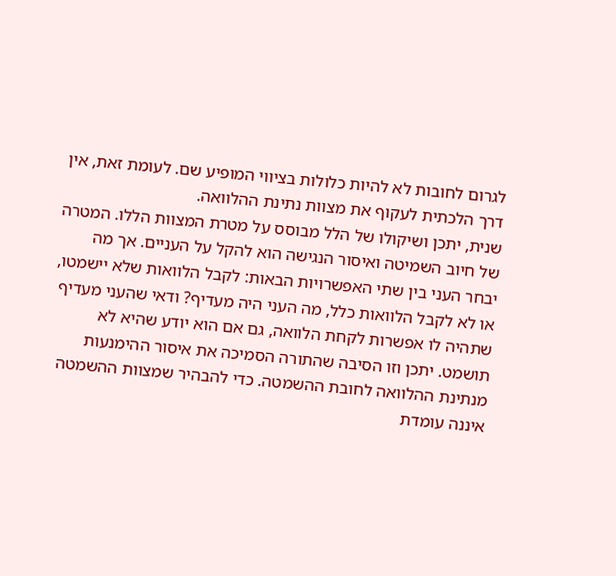לגרום לחובות לא להיות כלולות בציווי המופיע שם. לעומת זאת, אין דרך הלכתית לעקוף את מצוות נתינת ההלוואה.
שנית, יתכן ושיקולו של הלל מבוסס על מטרת המצוות הללו. המטרה של חיוב השמיטה ואיסור הנגישה הוא להקל על העניים. אך מה יבחר העני בין שתי האפשרויות הבאות: לקבל הלוואות שלא יישמטו, או לא לקבל הלוואות כלל, מה העני היה מעדיף? ודאי שהעני מעדיף שתהיה לו אפשרות לקחת הלוואה, גם אם הוא יודע שהיא לא תושמט. יתכן וזו הסיבה שהתורה הסמיכה את איסור ההימנעות מנתינת ההלוואה לחובת ההשמטה. כדי להבהיר שמצוות ההשמטה איננה עומדת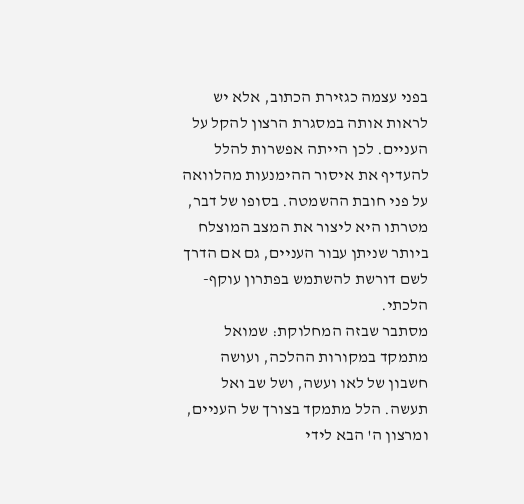בפני עצמה כגזירת הכתוב, אלא יש לראות אותה במסגרת הרצון להקל על העניים. לכן הייתה אפשרות להלל להעדיף את איסור ההימנעות מהלוואה על פני חובת ההשמטה. בסופו של דבר, מטרתו היא ליצור את המצב המוצלח ביותר שניתן עבור העניים, גם אם הדרך לשם דורשת להשתמש בפתרון עוקף-הלכתי.
מסתבר שבזה המחלוקת: שמואל מתמקד במקורות ההלכה, ועושה חשבון של לאו ועשה, ושל שב ואל תעשה. הלל מתמקד בצורך של העניים, ומרצון ה' הבא לידי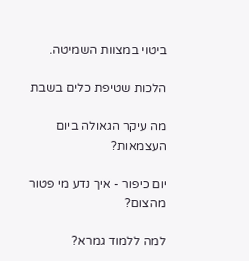ביטוי במצוות השמיטה.

הלכות שטיפת כלים בשבת

מה עיקר הגאולה ביום העצמאות?

יום כיפור - איך נדע מי פטור מהצום?

למה ללמוד גמרא?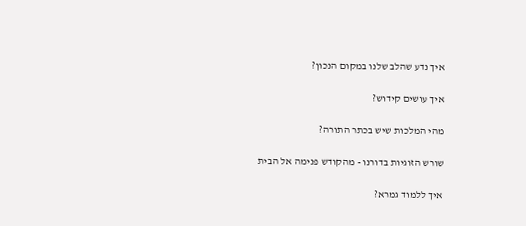איך נדע שהלב שלנו במקום הנכון?

איך עושים קידוש?

מהי המלכות שיש בכתר התורה?

שורש הזוגיות בדורנו - מהקודש פנימה אל הבית

איך ללמוד גמרא?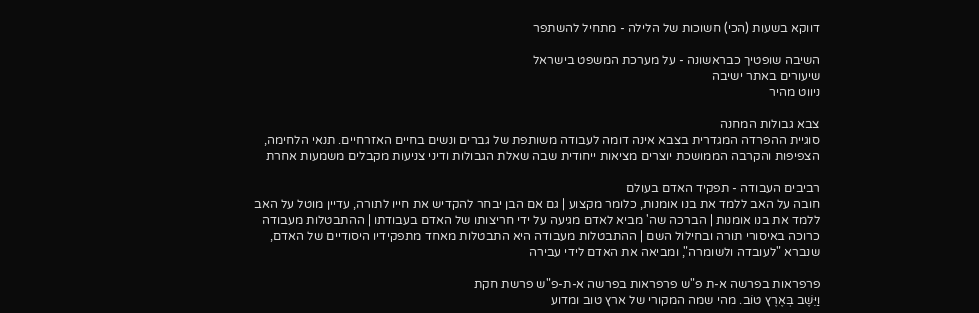דווקא בשעות (הכי) חשוכות של הלילה - מתחיל להשתפר

השיבה שופטיך כבראשונה - על מערכת המשפט בישראל
שיעורים באתר ישיבה
ניווט מהיר

צבא גבולות המחנה
סוגיית ההפרדה המגדרית בצבא אינה דומה לעבודה משותפת של גברים ונשים בחיים האזרחיים. תנאי הלחימה, הצפיפות והקרבה הממושכת יוצרים מציאות ייחודית שבה שאלת הגבולות ודיני צניעות מקבלים משמעות אחרת

רביבים העבודה - תפקיד האדם בעולם
חובה על האב ללמד את בנו אומנות, כלומר מקצוע | גם אם הבן יבחר להקדיש את חייו לתורה, עדיין מוטל על האב ללמד את בנו אומנות | הברכה שה' מביא לאדם מגיעה על ידי חריצותו של האדם בעבודתו | ההתבטלות מעבודה כרוכה באיסורי תורה ובחילול השם | ההתבטלות מעבודה היא התבטלות מאחד מתפקידיו היסודיים של האדם, שנברא "לעובדה ולשומרה", ומביאה את האדם לידי עבירה

פרפראות בפרשה א-ת פ"ש פרפראות בפרשה א-ת-פ"ש פרשת חקת
וַיֵּשֶׁב בְּאֶרֶץ טוֹב. מהי שמה המקורי של ארץ טוב ומדוע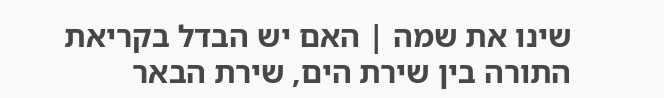שינו את שמה | האם יש הבדל בקריאת התורה בין שירת הים, שירת הבאר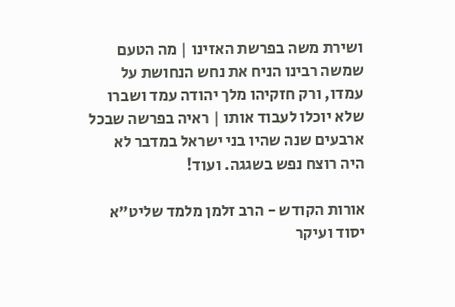ושירת משה בפרשת האזינו | מה הטעם שמשה רבינו הניח את נחש הנחושת על עמדו, ורק חזקיהו מלך יהודה עמד ושברו שלא יוכלו לעבוד אותו | ראיה בפרשה שבכל ארבעים שנה שהיו בני ישראל במדבר לא היה רוצח נפש בשגגה. ועוד!

אורות הקודש - הרב זלמן מלמד שליט"א יסוד ועיקר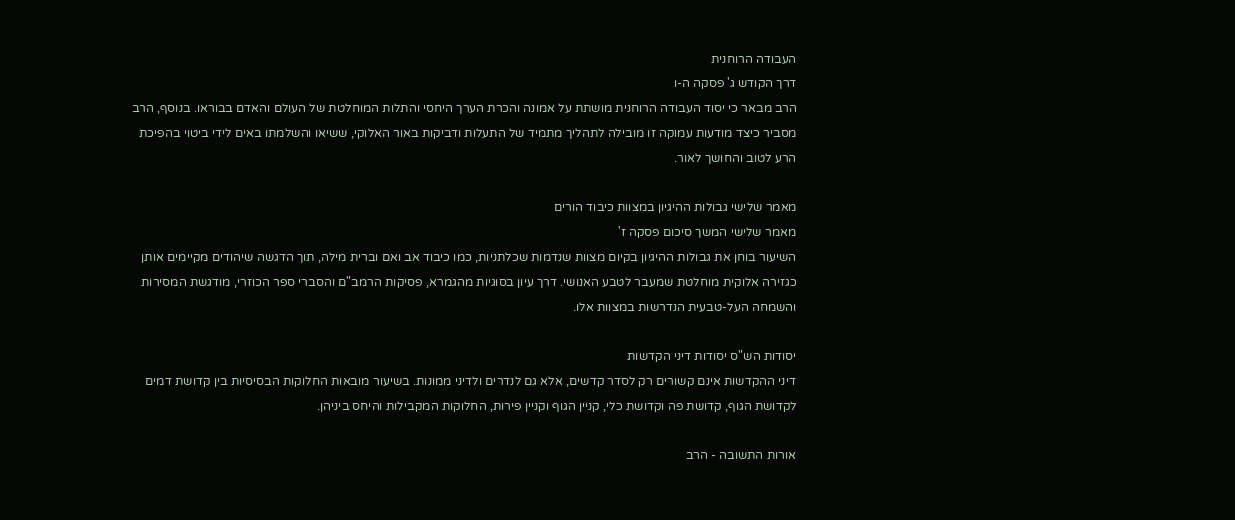העבודה הרוחנית
דרך הקודש ג' פסקה ה-ו
הרב מבאר כי יסוד העבודה הרוחנית מושתת על אמונה והכרת הערך היחסי והתלות המוחלטת של העולם והאדם בבוראו. בנוסף, הרב מסביר כיצד מודעות עמוקה זו מובילה לתהליך מתמיד של התעלות ודביקות באור האלוקי, ששיאו והשלמתו באים לידי ביטוי בהפיכת הרע לטוב והחושך לאור.

מאמר שלישי גבולות ההיגיון במצוות כיבוד הורים
מאמר שלישי המשך סיכום פסקה ז'
השיעור בוחן את גבולות ההיגיון בקיום מצוות שנדמות שכלתניות, כמו כיבוד אב ואם וברית מילה, תוך הדגשה שיהודים מקיימים אותן כגזירה אלוקית מוחלטת שמעבר לטבע האנושי. דרך עיון בסוגיות מהגמרא, פסיקות הרמב"ם והסברי ספר הכוזרי, מודגשת המסירות והשמחה העל-טבעית הנדרשות במצוות אלו.

יסודות הש"ס יסודות דיני הקדשות
דיני ההקדשות אינם קשורים רק לסדר קדשים, אלא גם לנדרים ולדיני ממונות. בשיעור מובאות החלוקות הבסיסיות בין קדושת דמים לקדושת הגוף, קדושת פה וקדושת כלי, קניין הגוף וקניין פירות, החלוקות המקבילות והיחס ביניהן.

אורות התשובה - הרב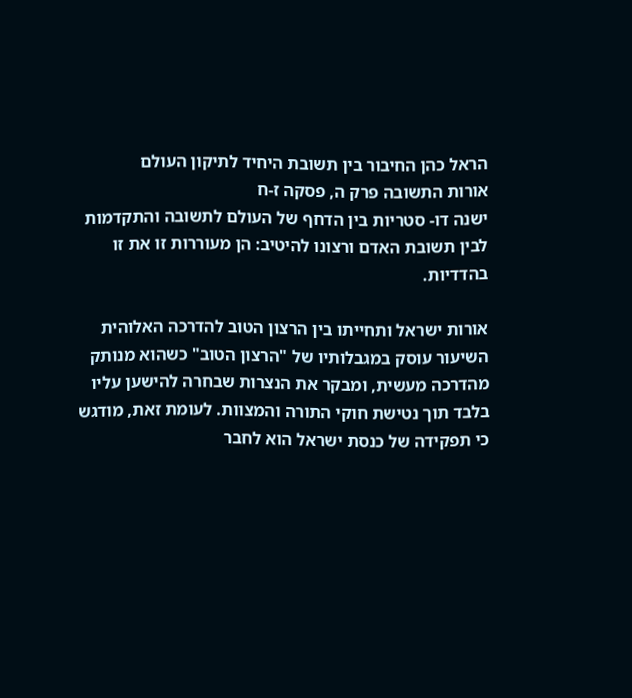הראל כהן החיבור בין תשובת היחיד לתיקון העולם
אורות התשובה פרק ה, פסקה ז-ח
ישנה דו- סטריות בין הדחף של העולם לתשובה והתקדמות לבין תשובת האדם ורצונו להיטיב: הן מעוררות זו את זו בהדדיות.

אורות ישראל ותחייתו בין הרצון הטוב להדרכה האלוהית
השיעור עוסק במגבלותיו של "הרצון הטוב" כשהוא מנותק מהדרכה מעשית, ומבקר את הנצרות שבחרה להישען עליו בלבד תוך נטישת חוקי התורה והמצוות. לעומת זאת, מודגש כי תפקידה של כנסת ישראל הוא לחבר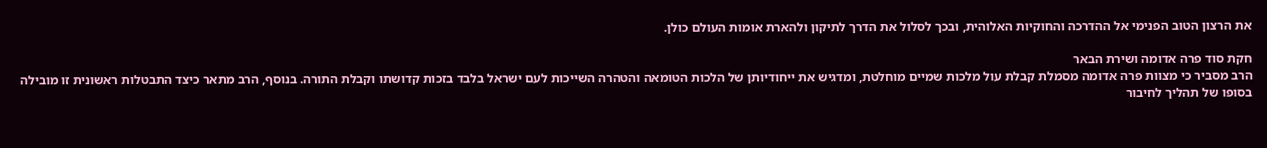את הרצון הטוב הפנימי אל ההדרכה והחוקיות האלוהית, ובכך לסלול את הדרך לתיקון ולהארת אומות העולם כולן.

חקת סוד פרה אדומה ושירת הבאר
הרב מסביר כי מצוות פרה אדומה מסמלת קבלת עול מלכות שמיים מוחלטת, ומדגיש את ייחודיותן של הלכות הטומאה והטהרה השייכות לעם ישראל בלבד בזכות קדושתו וקבלת התורה. בנוסף, הרב מתאר כיצד התבטלות ראשונית זו מובילה בסופו של תהליך לחיבור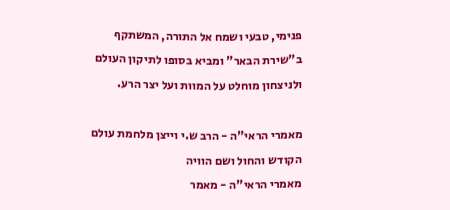פנימי, טבעי ושמח אל התורה, המשתקף ב"שירת הבאר" ומביא בסופו לתיקון העולם ולניצחון מוחלט על המוות ועל יצר הרע.

מאמרי הראי"ה - הרב ש.י וייצן מלחמת עולם הקודש והחול ושם הוויה
מאמרי הראי"ה - מאמר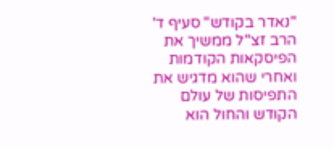"נאדר בקודש" סעיף ד'
הרב זצ"ל ממשיך את הפיסקאות הקודמות ואחרי שהוא מדגיש את התפיסות של עולם הקודש והחול הוא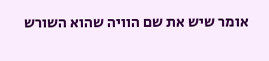אומר שיש את שם הוויה שהוא השורש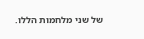של שני מלחמות הללו.